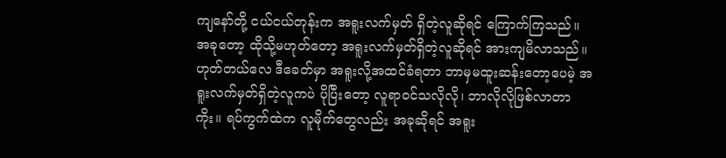ကျနော်တို့ ငယ်ငယ်တုန်းက အရူးလက်မှတ် ရှိတဲ့လူဆိုရင် ကြောက်ကြသည်။ အခုတော့ ထိုသို့မဟုတ်တော့ အရူးလက်မှတ်ရှိတဲ့လူဆိုရင် အားကျမိလာသည်။ ဟုတ်တယ်လေ ဒီခေတ်မှာ အရူးလို့အထင်ခံရတာ ဘာမှမထူးဆန်းတော့ပေမဲ့ အရူးလက်မှတ်ရှိတဲ့လူကပဲ ပိုပြီးတော့ လူရာဝင်သလိုလို၊ ဘာလိုလိုဖြစ်လာတာကိုး။ ရပ်ကွက်ထဲက လူမိုက်တွေလည်း အခုဆိုရင် အရူး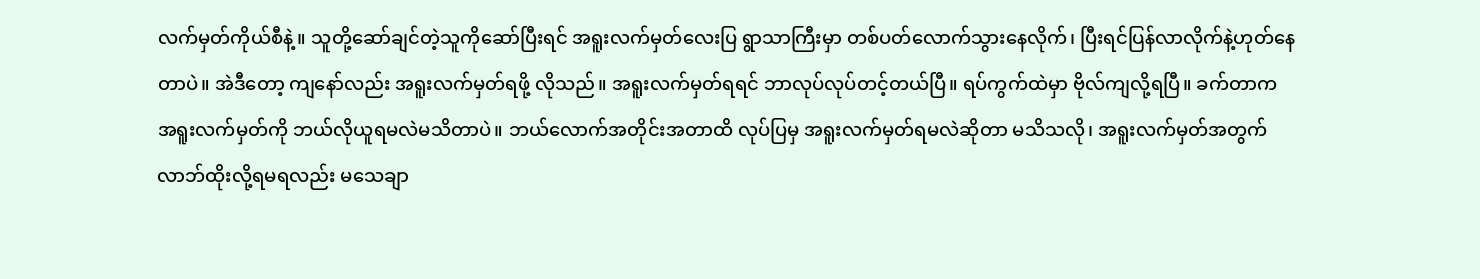လက်မှတ်ကိုယ်စီနဲ့။ သူတို့ဆော်ချင်တဲ့သူကိုဆော်ပြီးရင် အရူးလက်မှတ်လေးပြ ရွာသာကြီးမှာ တစ်ပတ်လောက်သွားနေလိုက်၊ ပြီးရင်ပြန်လာလိုက်နဲ့ဟုတ်နေတာပဲ။ အဲဒီတော့ ကျနော်လည်း အရူးလက်မှတ်ရဖို့ လိုသည်။ အရူးလက်မှတ်ရရင် ဘာလုပ်လုပ်တင့်တယ်ပြီ။ ရပ်ကွက်ထဲမှာ ဗိုလ်ကျလို့ရပြီ။ ခက်တာက အရူးလက်မှတ်ကို ဘယ်လိုယူရမလဲမသိတာပဲ။ ဘယ်လောက်အတိုင်းအတာထိ လုပ်ပြမှ အရူးလက်မှတ်ရမလဲဆိုတာ မသိသလို၊ အရူးလက်မှတ်အတွက် လာဘ်ထိုးလို့ရမရလည်း မသေချာ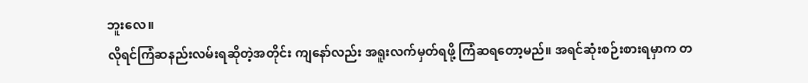ဘူးလေ။
လိုရင်ကြံဆနည်းလမ်းရဆိုတဲ့အတိုင်း ကျနော်လည်း အရူးလက်မှတ်ရဖို့ ကြံဆရတော့မည်။ အရင်ဆုံးစဉ်းစားရမှာက တ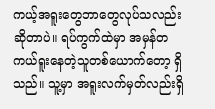ကယ့်အရူးတွေဘာတွေလုပ်သလည်းဆိုတာပဲ။ ရပ်ကွက်ထဲမှာ အမှန်တကယ်ရူးနေတဲ့သူတစ်ယောက်တော့ ရှိသည်။ သူ့မှာ အရူးလက်မှတ်လည်းရှိ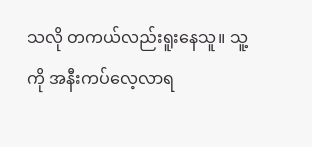သလို တကယ်လည်းရူးနေသူ။ သူ့ကို အနီးကပ်လေ့လာရ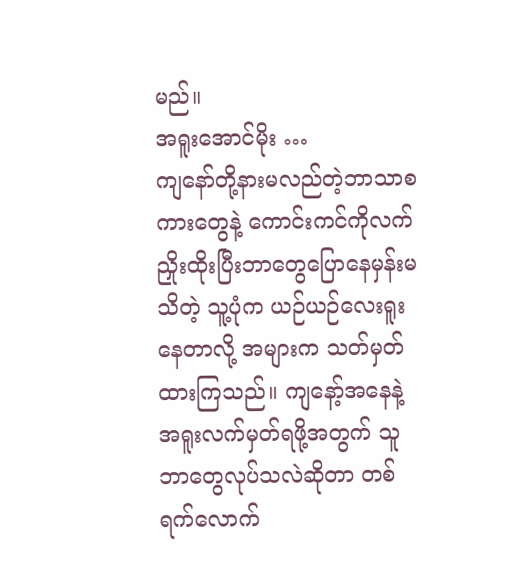မည်။
အရူးအောင်မိုး …
ကျနော်တို့နားမလည်တဲ့ဘာသာစကားတွေနဲ့ ကောင်းကင်ကိုလက်ညှိုးထိုးပြီးဘာတွေပြောနေမှန်းမသိတဲ့ သူ့ပုံက ယဉ်ယဉ်လေးရူးနေတာလို့ အများက သတ်မှတ်ထားကြသည်။ ကျနော့်အနေနဲ့ အရူးလက်မှတ်ရဖို့အတွက် သူဘာတွေလုပ်သလဲဆိုတာ တစ်ရက်လောက်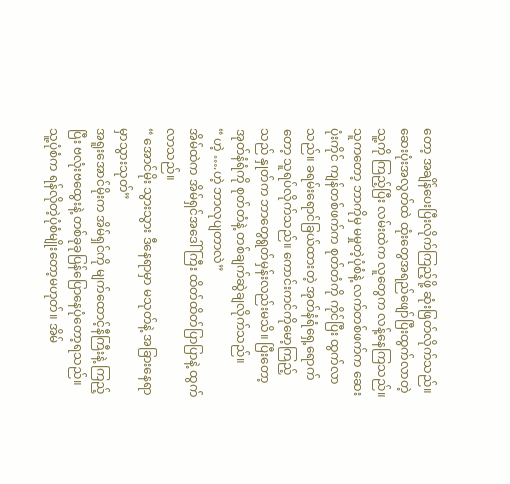တော့ အချိန်ပေးပြီးလိုက်ကြည့်ဖို့ ဆုံးဖြတ်လိုက်သည်။ ဆေးပုံးအလွတ်ထဲ ထုံးတွေအရည်ဖျော်ပြီးထွက်လာတဲ့ သူ့ကို ကြည့်ပြီး လမ်းထဲက လူတွေက လန့်နေကြသည်။ သူကတော့ ဘာကိုမှ မမှုတဲ့ပုံစံနဲ့ လက်တစ်ဖက်က ဆေးပုံးကိုင် ကျန်တစ်ဖက်က စုတ်တံကို ကိုင်ပြီး ထွက်လာသည်။ ခရမ်းရောင်ခြယ်ထားတဲ့ အုတ်နံရံရှေ့ရောက်တော့ သူရပ်လိုက်သည်။ ကောင်းကင်ကိုမော့ကြည့်သည် နှုတ်က ဘာတွေရွတ်မှန်းလည်းမသိ။ ပြီးတော့ အုတ်နံရံကို စုတ်တံနဲ့ တစ်ချက်ဆွဲချလိုက်သည်။
“ ဟဲ့ ….ဟဲ့ ဘာလုပျတာလဲ”
အိမ်ထဲက အိမ်ရှင်အဒေါ်ကြီး ထိတ်ထိတ်ပြာပြာနဲ့ ထွက်လာသည်။
“ အောင်မိုး သွားသွား ဒီနေရာမှာ မသုတ်နဲ့ အခြားနေရာမှာသွားသုတ်”
အရူးအောင်မိုးက အိမ်ရှင်ကို မျက်ထောင့်နီကြီးနဲ့ ကြည့်ပြီး ဗလုံးဗထွေးနဲ့ တစ်ခုခုပြန်ပြောနေပုံတော့ရသည်။ သူ့ပုံစံက ရန်လိုတဲ့ပုံစံမျိုးတော့မဟုတ်။ အိမ်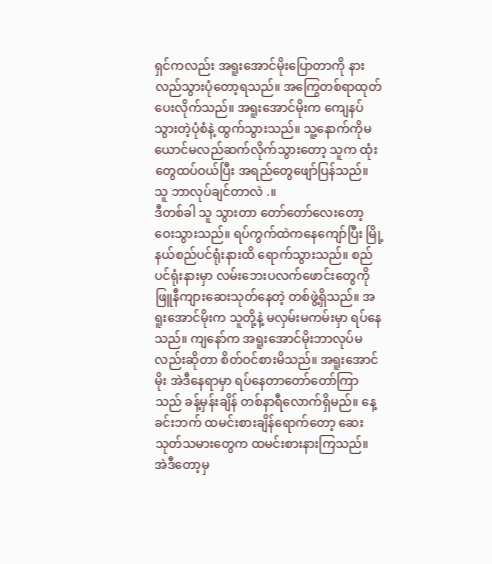ရှင်ကလည်း အရူးအောင်မိုးပြောတာကို နားလည်သွားပုံတော့ရသည်။ အကြွေတစ်ရာထုတ်ပေးလိုက်သည်။ အရူးအောင်မိုးက ကျေနပ်သွားတဲ့ပုံစံနဲ့ ထွက်သွားသည်။ သူ့နောက်ကိုမယောင်မလည်ဆက်လိုက်သွားတော့ သူက ထုံးတွေထပ်ဝယ်ပြီး အရည်တွေဖျော်ပြန်သည်။ သူ ဘာလုပ်ချင်တာလဲ .။
ဒီတစ်ခါ သူ သွားတာ တော်တော်လေးတော့ ဝေးသွားသည်။ ရပ်ကွက်ထဲကနေကျော်ပြီး မြို့နယ်စည်ပင်ရုံးနားထိ ရောက်သွားသည်။ စည်ပင်ရုံးနားမှာ လမ်းဘေးပလက်ဖောင်းတွေကို ဖြူနီကျားဆေးသုတ်နေတဲ့ တစ်ဖွဲ့ရှိသည်။ အရူးအောင်မိုးက သူတို့နဲ့ မလှမ်းမကမ်းမှာ ရပ်နေသည်။ ကျနော်က အရူးအောင်မိုးဘာလုပ်မလည်းဆိုတာ စိတ်ဝင်စားမိသည်။ အရူးအောင်မိုး အဲဒီနေရာမှာ ရပ်နေတာတော်တော်ကြာသည် ခန့်မှန်းချိန် တစ်နာရီလောက်ရှိမည်။ နေ့ခင်းဘက် ထမင်းစားချိန်ရောက်တော့ ဆေးသုတ်သမားတွေက ထမင်းစားနားကြသည်။ အဲဒီတော့မှ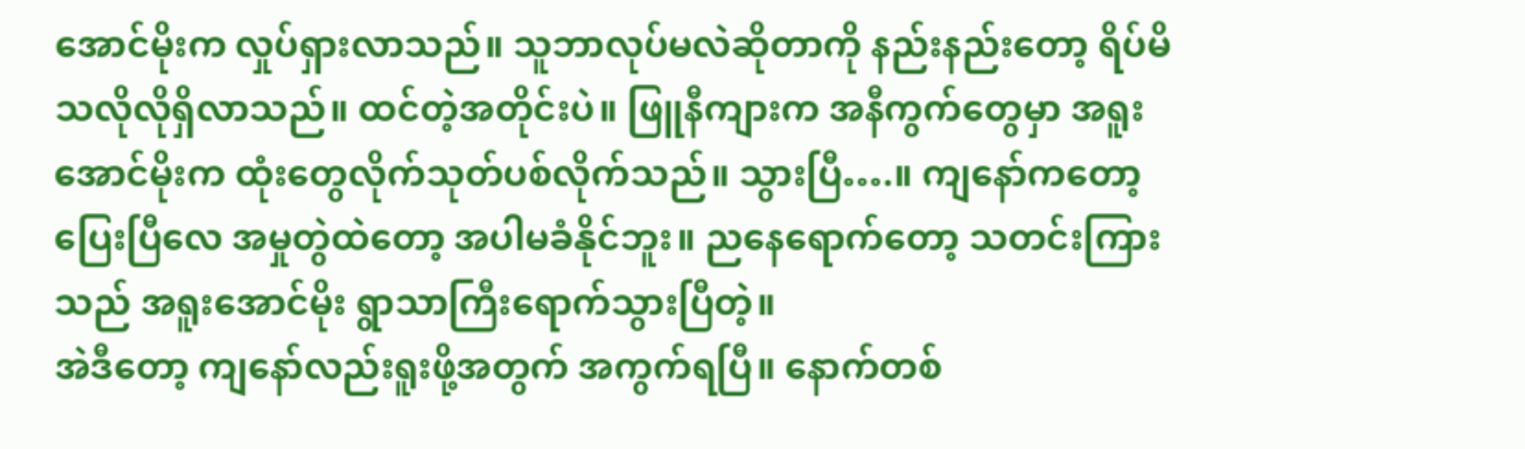အောင်မိုးက လှုပ်ရှားလာသည်။ သူဘာလုပ်မလဲဆိုတာကို နည်းနည်းတော့ ရိပ်မိသလိုလိုရှိလာသည်။ ထင်တဲ့အတိုင်းပဲ။ ဖြူနီကျားက အနီကွက်တွေမှာ အရူးအောင်မိုးက ထုံးတွေလိုက်သုတ်ပစ်လိုက်သည်။ သွားပြီ….။ ကျနော်ကတော့ ပြေးပြီလေ အမှုတွဲထဲတော့ အပါမခံနိုင်ဘူး။ ညနေရောက်တော့ သတင်းကြားသည် အရူးအောင်မိုး ရွာသာကြီးရောက်သွားပြီတဲ့။
အဲဒီတော့ ကျနော်လည်းရူးဖို့အတွက် အကွက်ရပြီ။ နောက်တစ်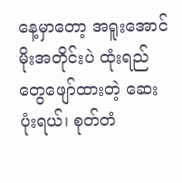နေ့မှာတော့ အရူးအောင်မိုးအတိုင်းပဲ ထုံးရည်တွေဖျော်ထားတဲ့ ဆေးပုံးရယ်၊ စုတ်တံ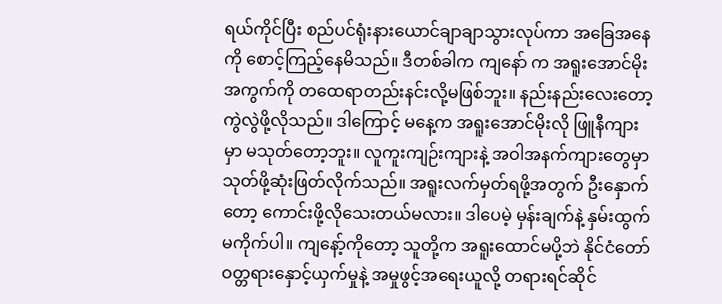ရယ်ကိုင်ပြီး စည်ပင်ရုံးနားယောင်ချာချာသွားလုပ်ကာ အခြေအနေကို စောင့်ကြည့်နေမိသည်။ ဒီတစ်ခါက ကျနော် က အရူးအောင်မိုးအကွက်ကို တထေရာတည်းနင်းလို့မဖြစ်ဘူး။ နည်းနည်းလေးတော့ ကွဲလွဲဖို့လိုသည်။ ဒါကြောင့် မနေ့က အရူးအောင်မိုးလို ဖြူနီကျားမှာ မသုတ်တော့ဘူး။ လူကူးကျဉ်းကျားနဲ့ အဝါအနက်ကျားတွေမှာ သုတ်ဖို့ဆုံးဖြတ်လိုက်သည်။ အရူးလက်မှတ်ရဖို့အတွက် ဦးနှောက်တော့ ကောင်းဖို့လိုသေးတယ်မလား။ ဒါပေမဲ့ မှန်းချက်နဲ့ နှမ်းထွက်မကိုက်ပါ။ ကျနော့်ကိုတော့ သူတို့က အရူးထောင်မပို့ဘဲ နိုင်ငံတော်ဝတ္တရားနှောင့်ယှက်မှုနဲ့ အမှုဖွင့်အရေးယူလို့ တရားရင်ဆိုင်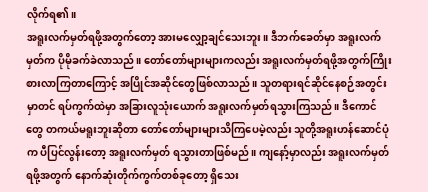လိုက်ရ၏။
အရူးလက်မှတ်ရဖို့အတွက်တော့ အားမလျှော့ချင်သေးဘူး။ ဒီဘက်ခေတ်မှာ အရူးလက်မှတ်က ပိုမိုခက်ခဲလာသည်။ တော်တော်များများကလည်း အရူးလက်မှတ်ရဖို့အတွက်ကြိုးစားလာကြတာကြောင့် အပြိုင်အဆိုင်တွေဖြစ်လာသည်။ သူတရားရင်ဆိုင်နေစဉ်အတွင်းမှာတင် ရပ်ကွက်ထဲမှာ အခြားလူသုံးယောက် အရူးလက်မှတ်ရသွားကြသည်။ ဒီကောင်တွေ တကယ်မရူးဘူးဆိုတာ တော်တော်များများသိကြပေမဲ့လည်း သူတို့အရူးဟန်ဆောင်ပုံက ပီပြင်လွန်းတော့ အရူးလက်မှတ် ရသွားတာဖြစ်မည်။ ကျနော့်မှာလည်း အရူးလက်မှတ်ရဖို့အတွက် နောက်ဆုံးတိုက်ကွက်တစ်ခုတော့ ရှိသေး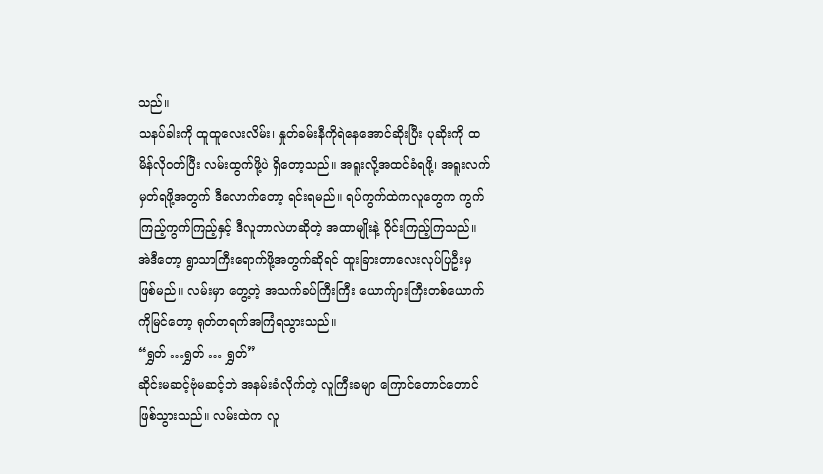သည်။
သနပ်ခါးကို ထူထူလေးလိမ်း၊ နှုတ်ခမ်းနီကိုရဲနေအောင်ဆိုးပြီး ပုဆိုးကို ထမိန်လိုဝတ်ပြီး လမ်းထွက်ဖို့ပဲ ရှိတော့သည်။ အရူးလို့အထင်ခံရဖို့၊ အရူးလက်မှတ်ရဖို့အတွက် ဒီလောက်တော့ ရင်းရမည်။ ရပ်ကွက်ထဲကလူတွေက ကွက်ကြည့်ကွက်ကြည့်နှင့် ဒီလူဘာလဲဟဆိုတဲ့ အထာမျိုးနဲ့ ဝိုင်းကြည့်ကြသည်။ အဲဒီတော့ ရွာသာကြီးရောက်ဖို့အတွက်ဆိုရင် ထူးခြားတာလေးလုပ်ပြဦးမှ ဖြစ်မည်။ လမ်းမှာ တွေ့တဲ့ အသက်ခပ်ကြီးကြီး ယောက်ျားကြီးတစ်ယောက်ကိုမြင်တော့ ရုတ်တရက်အကြံရသွားသည်။
“ရွှတ် …ရွှတ် … ရွှတ်”
ဆိုင်းမဆင့်ဗုံမဆင့်ဘဲ အနမ်းခံလိုက်တဲ့ လူကြီးခမျာ ကြောင်တောင်တောင်ဖြစ်သွားသည်။ လမ်းထဲက လူ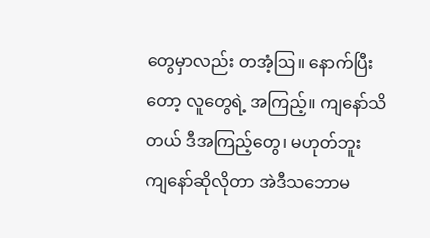တွေမှာလည်း တအံ့ဩ။ နောက်ပြီးတော့ လူတွေရဲ့ အကြည့်။ ကျနော်သိတယ် ဒီအကြည့်တွေ၊ မဟုတ်ဘူး ကျနော်ဆိုလိုတာ အဲဒီသဘောမ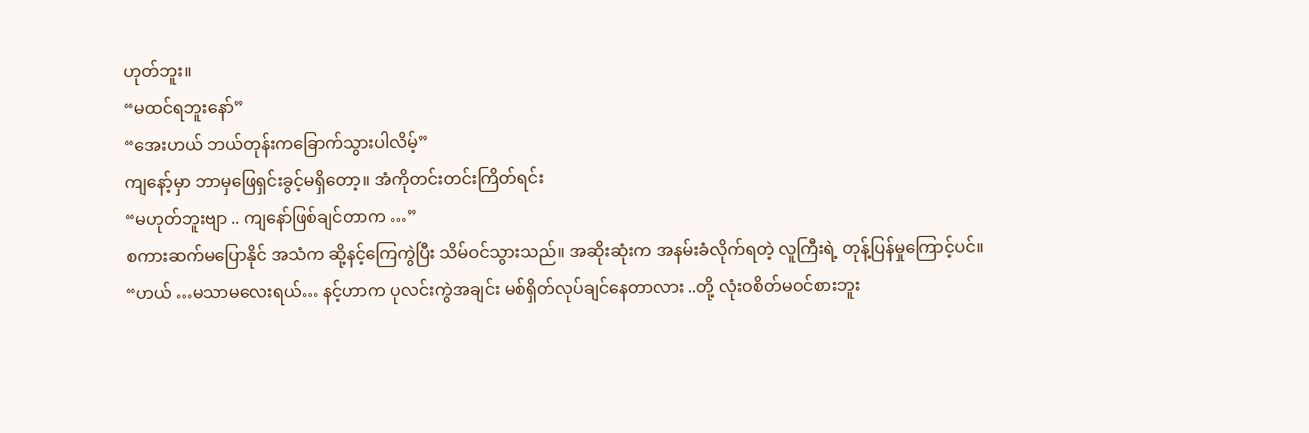ဟုတ်ဘူး။
“မထင်ရဘူးနော်”
“အေးဟယ် ဘယ်တုန်းကခြောက်သွားပါလိမ့်”
ကျနော့်မှာ ဘာမှဖြေရှင်းခွင့်မရှိတော့။ အံကိုတင်းတင်းကြိတ်ရင်း
“မဟုတ်ဘူးဗျာ .. ကျနော်ဖြစ်ချင်တာက …”
စကားဆက်မပြောနိုင် အသံက ဆို့နင့်ကြေကွဲပြီး သိမ်ဝင်သွားသည်။ အဆိုးဆုံးက အနမ်းခံလိုက်ရတဲ့ လူကြီးရဲ့ တုန့်ပြန်မှုကြောင့်ပင်။
“ဟယ် …မသာမလေးရယ်… နင့်ဟာက ပုလင်းကွဲအချင်း မစ်ရှိတ်လုပ်ချင်နေတာလား ..တို့ လုံးဝစိတ်မဝင်စားဘူး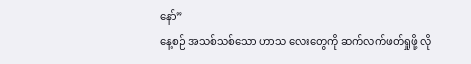နော်”
နေ့စဉ် အသစ်သစ်သော ဟာသ လေးတွေကို ဆက်လက်ဖတ်ရှုဖို့ လို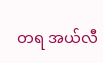တရ အယ်လီ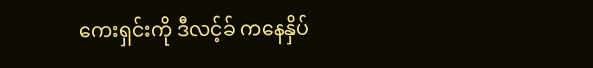ကေးရှင်းကို ဒီလင့်ခ် ကနေနှိပ်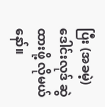ပြီး (အခမဲ့) ဒေါင်းလုဒ် ဆွဲထားဖို့ လိုမယ်နော်။